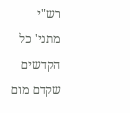רש"י
מתני' כל הקדשים שקדם מום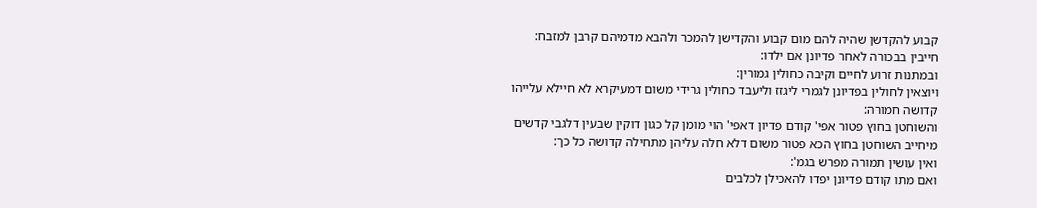קבוע להקדשן שהיה להם מום קבוע והקדישן להמכר ולהבא מדמיהם קרבן למזבח:
חייבין בבכורה לאחר פדיונן אם ילדו:
ובמתנות זרוע לחיים וקיבה כחולין גמורין:
ויוצאין לחולין בפדיונן לגמרי ליגזז וליעבד כחולין גרידי משום דמעיקרא לא חיילא עלייהו קדושה חמורה:
והשוחטן בחוץ פטור אפי' קודם פדיון דאפי' הוי מומן קל כגון דוקין שבעין דלגבי קדשים מיחייב השוחטן בחוץ הכא פטור משום דלא חלה עליהן מתחילה קדושה כל כך:
ואין עושין תמורה מפרש בגמ':
ואם מתו קודם פדיונן יפדו להאכילן לכלבים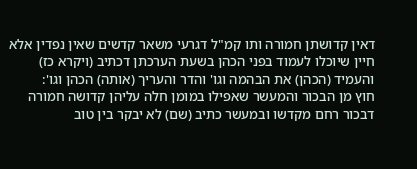דאין קדושתן חמורה ותו קמ"ל דגרעי משאר קדשים שאין נפדין אלא חיין שיוכלו לעמוד בפני הכהן בשעת הערכתן דכתיב (ויקרא כז) והעמיד (הכהן) את הבהמה וגו' והדר והעריך (אותה) הכהן וגו':
חוץ מן הבכור והמעשר שאפילו במומן חלה עליהן קדושה חמורה דבכור רחם מקדשו ובמעשר כתיב (שם) לא יבקר בין טוב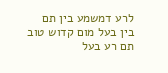לרע דמשמע בין תם בין בעל מום קדוש טוב תם רע בעל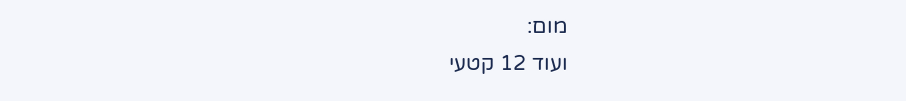מום:
ועוד 12 קטעי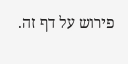פירוש על דף זה.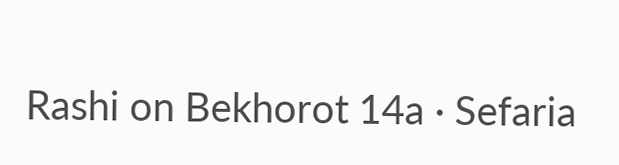Rashi on Bekhorot 14a · Sefaria